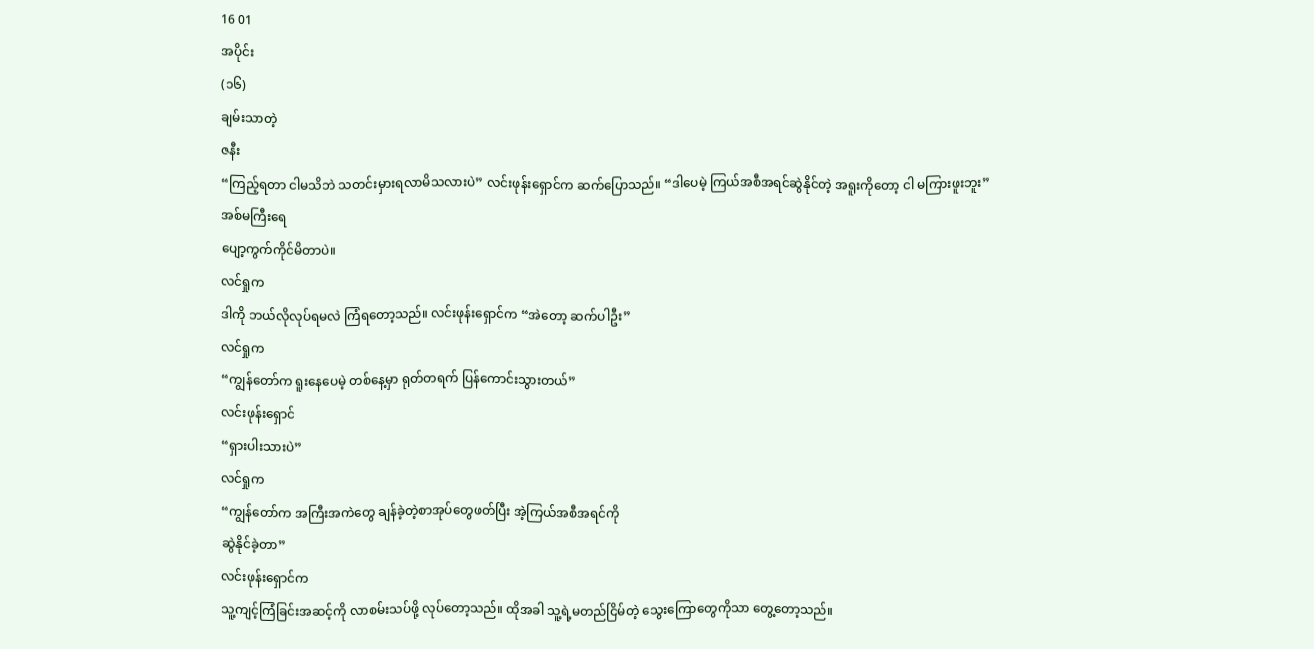16 01
အပိုင်း
(၁၆)
ချမ်းသာတဲ့
ဇနီး
“ကြည့်ရတာ ငါမသိဘဲ သတင်းမှားရလာမိသလားပဲ” လင်းဖုန်းရှောင်က ဆက်ပြောသည်။ “ဒါပေမဲ့ ကြယ်အစီအရင်ဆွဲနိုင်တဲ့ အရူးကိုတော့ ငါ မကြားဖူးဘူး”
အစ်မကြီးရေ
ပျော့ကွက်ကိုင်မိတာပဲ။
လင်ရှုက
ဒါကို ဘယ်လိုလုပ်ရမလဲ ကြံရတော့သည်။ လင်းဖုန်းရှောင်က “အဲတော့ ဆက်ပါဦး”
လင်ရှုက
“ကျွန်တော်က ရူးနေပေမဲ့ တစ်နေ့မှာ ရုတ်တရက် ပြန်ကောင်းသွားတယ်”
လင်းဖုန်းရှောင်
“ရှားပါးသားပဲ”
လင်ရှုက
“ကျွန်တော်က အကြီးအကဲတွေ ချန်ခဲ့တဲ့စာအုပ်တွေဖတ်ပြီး အဲ့ကြယ်အစီအရင်ကို
ဆွဲနိုင်ခဲ့တာ”
လင်းဖုန်းရှောင်က
သူ့ကျင့်ကြံခြင်းအဆင့်ကို လာစမ်းသပ်ဖို့ လုပ်တော့သည်။ ထိုအခါ သူ့ရဲ့မတည်ငြိမ်တဲ့ သွေးကြောတွေကိုသာ တွေ့တော့သည်။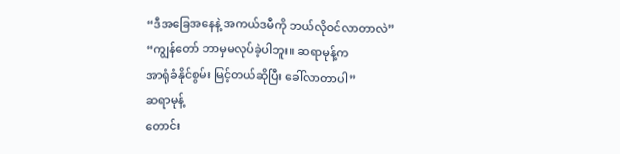“ဒီအခြေအနေနဲ့ အကယ်ဒမီကို ဘယ်လိုဝင်လာတာလဲ”
“ကျွန်တော် ဘာမှမလုပ်ခဲ့ပါဘူး။ ဆရာမုန့်က
အာရုံခံနိုင်စွမ်း မြင့်တယ်ဆိုပြီး ခေါ်လာတာပါ”
ဆရာမုန့်
တောင်း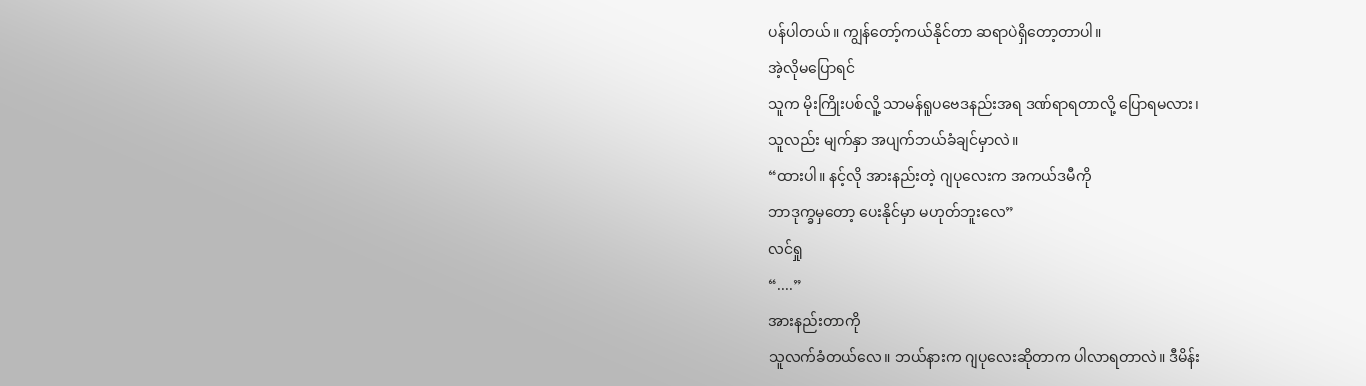ပန်ပါတယ်။ ကျွန်တော့်ကယ်နိုင်တာ ဆရာပဲရှိတော့တာပါ။
အဲ့လိုမပြောရင်
သူက မိုးကြိုးပစ်လိူ့ သာမန်ရူပဗေဒနည်းအရ ဒဏ်ရာရတာလို့ ပြောရမလား၊
သူလည်း မျက်နှာ အပျက်ဘယ်ခံချင်မှာလဲ။
“ထားပါ။ နင့်လို အားနည်းတဲ့ ဂျပုလေးက အကယ်ဒမီကို
ဘာဒုက္ခမှတော့ ပေးနိုင်မှာ မဟုတ်ဘူးလေ”
လင်ရှု
“....”
အားနည်းတာကို
သူလက်ခံတယ်လေ။ ဘယ်နားက ဂျပုလေးဆိုတာက ပါလာရတာလဲ။ ဒီမိန်း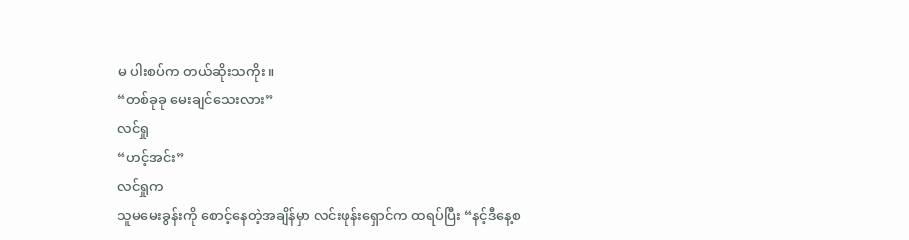မ ပါးစပ်က တယ်ဆိုးသကိုး။
“တစ်ခုခု မေးချင်သေးလား”
လင်ရှု
“ဟင့်အင်း”
လင်ရှုက
သူမမေးခွန်းကို စောင့်နေတဲ့အချိန်မှာ လင်းဖုန်းရှောင်က ထရပ်ပြီး “နင့်ဒီနေ့စ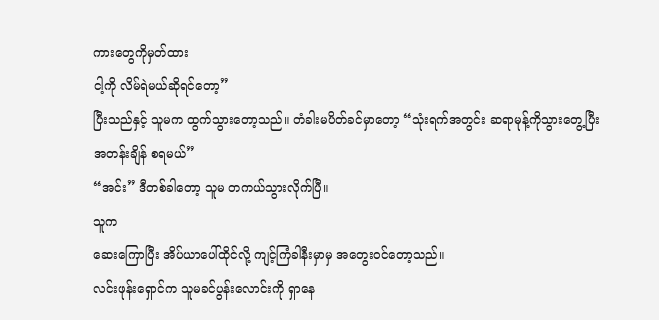ကားတွေကိုမှတ်ထား
ငါ့ကို လိမ်ရဲမယ်ဆိုရင်တော့”
ပြီးသည်နှင့် သူမက ထွက်သွားတော့သည်။ တံခါးမပိတ်ခင်မှာတော့ “သုံးရက်အတွင်း ဆရာမုန့်ကိုသွားတွေ့ပြီး
အတန်းချိန် စရမယ်”
“အင်း” ဒီတစ်ခါတော့ သူမ တကယ်သွားလိုက်ပြီ။
သူက
ဆေးကြောပြီး အိပ်ယာပေါ်ထိုင်လို့ ကျင့်ကြံခါနီးမှာမှ အတွေးဝင်တော့သည်။
လင်းဖုန်းရှောင်က သူမခင်ပွန်းလောင်းကို ရှာနေ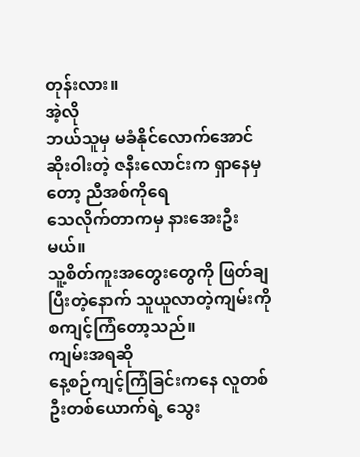တုန်းလား။
အဲ့လို
ဘယ်သူမှ မခံနိုင်လောက်အောင် ဆိုးဝါးတဲ့ ဇနီးလောင်းက ရှာနေမှတော့ ညီအစ်ကိုရေ
သေလိုက်တာကမှ နားအေးဦးမယ်။
သူ့စိတ်ကူးအတွေးတွေကို ဖြတ်ချပြီးတဲ့နောက် သူယူလာတဲ့ကျမ်းကို စကျင့်ကြံတော့သည်။
ကျမ်းအရဆို
နေ့စဉ်ကျင့်ကြံခြင်းကနေ လူတစ်ဦးတစ်ယောက်ရဲ့ သွေး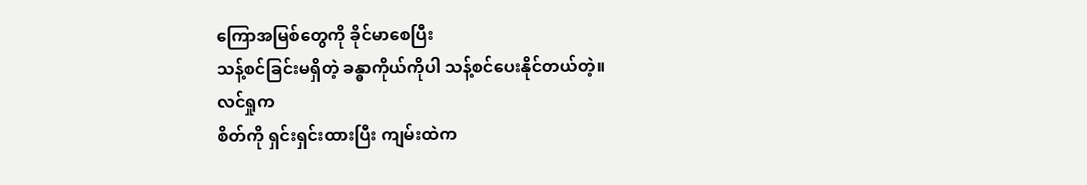ကြောအမြစ်တွေကို ခိုင်မာစေပြီး
သန့်စင်ခြင်းမရှိတဲ့ ခန္ဓာကိုယ်ကိုပါ သန့်စင်ပေးနိုင်တယ်တဲ့။
လင်ရှုက
စိတ်ကို ရှင်းရှင်းထားပြီး ကျမ်းထဲက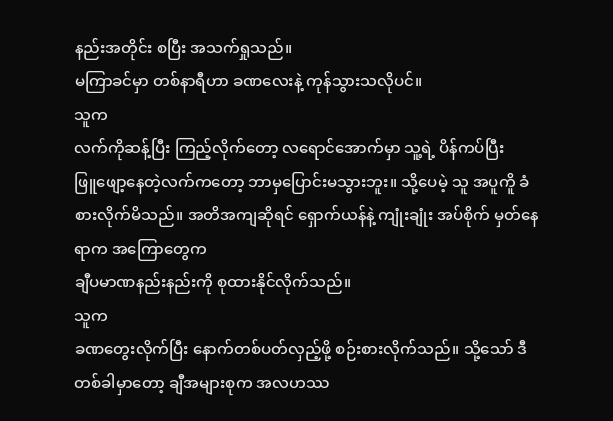နည်းအတိုင်း စပြီး အသက်ရှုသည်။
မကြာခင်မှာ တစ်နာရီဟာ ခဏလေးနဲ့ ကုန်သွားသလိုပင်။
သူက
လက်ကိုဆန့်ပြီး ကြည့်လိုက်တော့ လရောင်အောက်မှာ သူ့ရဲ့ ပိန်ကပ်ပြီး
ဖြူဖျော့နေတဲ့လက်ကတော့ ဘာမှပြောင်းမသွားဘူး။ သို့ပေမဲ့ သူ အပူကိူ ခံစားလိုက်မိသည်။ အတိအကျဆိုရင် ရှောက်ယန်နဲ့ ကျုံးချုံး အပ်စိုက် မှတ်နေရာက အကြောတွေက
ချီပမာဏနည်းနည်းကို စုထားနိုင်လိုက်သည်။
သူက
ခဏတွေးလိုက်ပြီး နောက်တစ်ပတ်လှည့်ဖို့ စဉ်းစားလိုက်သည်။ သို့သော် ဒီတစ်ခါမှာတော့ ချီအများစုက အလဟဿ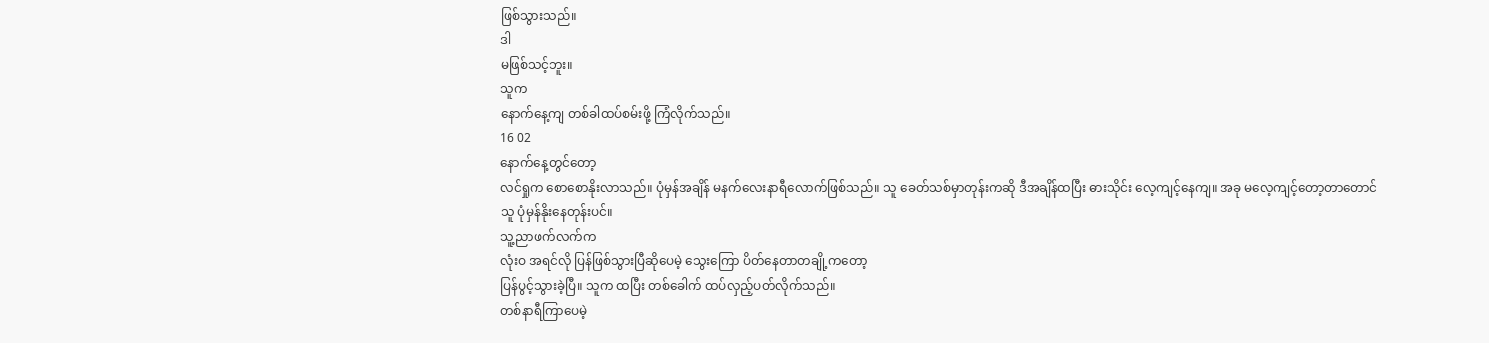ဖြစ်သွားသည်။
ဒါ
မဖြစ်သင့်ဘူး။
သူက
နောက်နေ့ကျ တစ်ခါထပ်စမ်းဖို့ ကြံလိုက်သည်။
16 02
နောက်နေ့တွင်တော့
လင်ရှုက စောစောနိုးလာသည်။ ပုံမှန်အချိန် မနက်လေးနာရီလောက်ဖြစ်သည်။ သူ ခေတ်သစ်မှာတုန်းကဆို ဒီအချိန်ထပြီး ဓားသိုင်း လေ့ကျင့်နေကျ။ အခု မလေ့ကျင့်တော့တာတောင်
သူ ပုံမှန်နိုးနေတုန်းပင်။
သူ့ညာဖက်လက်က
လုံးဝ အရင်လို ပြန်ဖြစ်သွားပြီဆိုပေမဲ့ သွေးကြော ပိတ်နေတာတချို့ကတော့
ပြန်ပွင့်သွားခဲ့ပြီ။ သူက ထပြီး တစ်ခေါက် ထပ်လှည့်ပတ်လိုက်သည်။
တစ်နာရီကြာပေမဲ့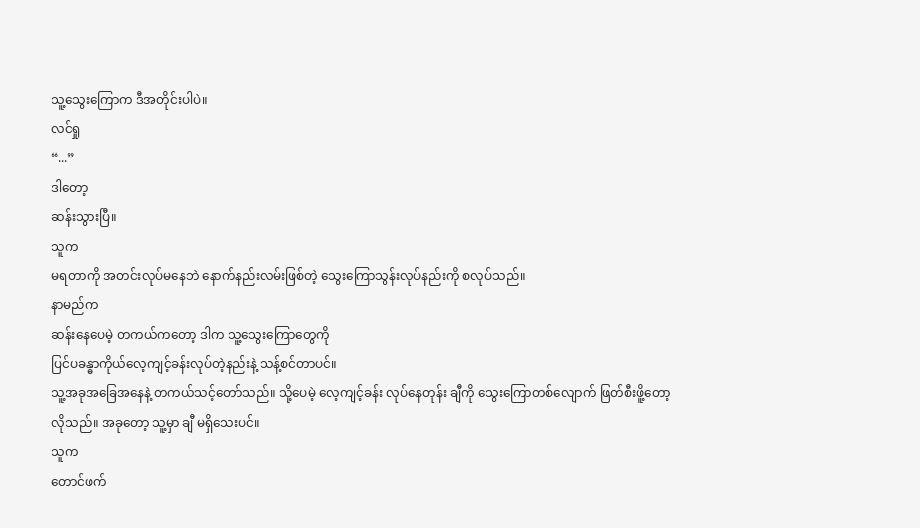သူ့သွေးကြောက ဒီအတိုင်းပါပဲ။
လင်ရှု
“...”
ဒါတော့
ဆန်းသွားပြီ။
သူက
မရတာကို အတင်းလုပ်မနေဘဲ နောက်နည်းလမ်းဖြစ်တဲ့ သွေးကြောသွန်းလုပ်နည်းကို စလုပ်သည်။
နာမည်က
ဆန်းနေပေမဲ့ တကယ်ကတော့ ဒါက သူ့သွေးကြောတွေကို
ပြင်ပခန္ဓာကိုယ်လေ့ကျင့်ခန်းလုပ်တဲ့နည်းနဲ့ သန့်စင်တာပင်။
သူ့အခုအခြေအနေနဲ့ တကယ်သင့်တော်သည်။ သို့ပေမဲ့ လေ့ကျင့်ခန်း လုပ်နေတုန်း ချီကို သွေးကြောတစ်လျောက် ဖြတ်စီးဖိူ့တော့
လိုသည်။ အခုတော့ သူ့မှာ ချီ မရှိသေးပင်။
သူက
တောင်ဖက်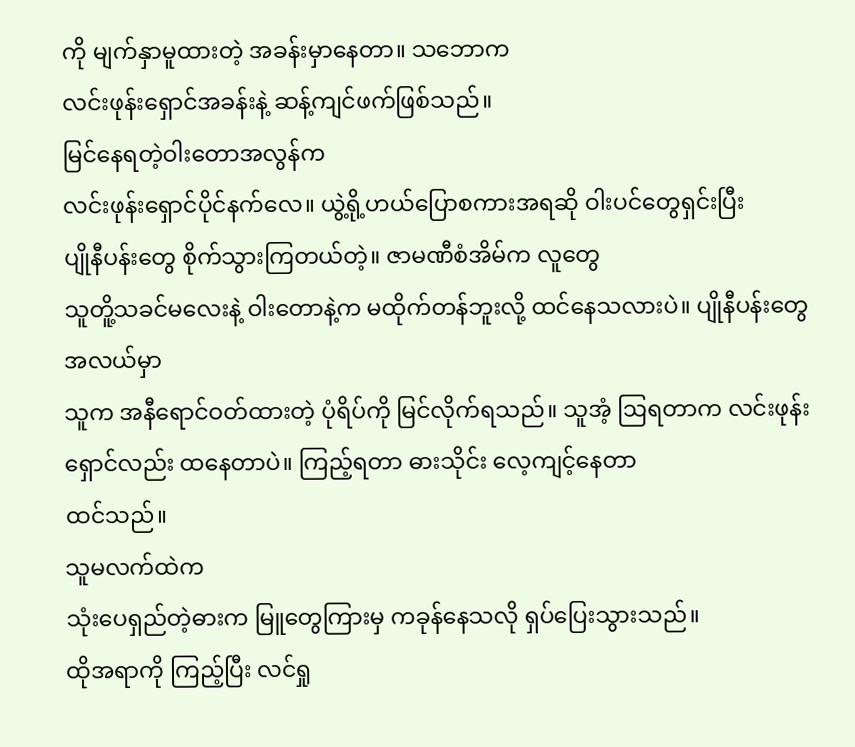ကို မျက်နှာမူထားတဲ့ အခန်းမှာနေတာ။ သဘောက
လင်းဖုန်းရှောင်အခန်းနဲ့ ဆန့်ကျင်ဖက်ဖြစ်သည်။
မြင်နေရတဲ့ဝါးတောအလွန်က
လင်းဖုန်းရှောင်ပိုင်နက်လေ။ ယွဲ့ရို့ဟယ်ပြောစကားအရဆို ဝါးပင်တွေရှင်းပြီး
ပျိုနီပန်းတွေ စိုက်သွားကြတယ်တဲ့။ ဇာမဏီစံအိမ်က လူတွေ
သူတိူ့သခင်မလေးနဲ့ ဝါးတောနဲ့က မထိုက်တန်ဘူးလို့ ထင်နေသလားပဲ။ ပျိုနီပန်းတွေအလယ်မှာ
သူက အနီရောင်ဝတ်ထားတဲ့ ပုံရိပ်ကို မြင်လိုက်ရသည်။ သူအံ့ ဩရတာက လင်းဖုန်းရှောင်လည်း ထနေတာပဲ။ ကြည့်ရတာ ဓားသိုင်း လေ့ကျင့်နေတာ
ထင်သည်။
သူမလက်ထဲက
သုံးပေရှည်တဲ့ဓားက မြူတွေကြားမှ ကခုန်နေသလို ရှပ်ပြေးသွားသည်။
ထိုအရာကို ကြည့်ပြီး လင်ရှု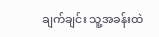ချက်ချင်း သူ့အခန်းထဲ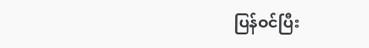ပြန်ဝင်ပြီး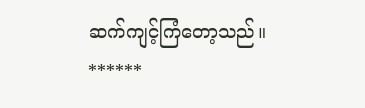ဆက်ကျင့်ကြံတော့သည်။
******